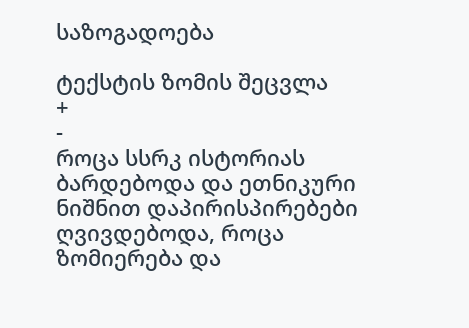საზოგადოება

ტექსტის ზომის შეცვლა
+
-
როცა სსრკ ისტორიას ბარდებოდა და ეთნიკური ნიშნით დაპირისპირებები ღვივდებოდა, როცა ზომიერება და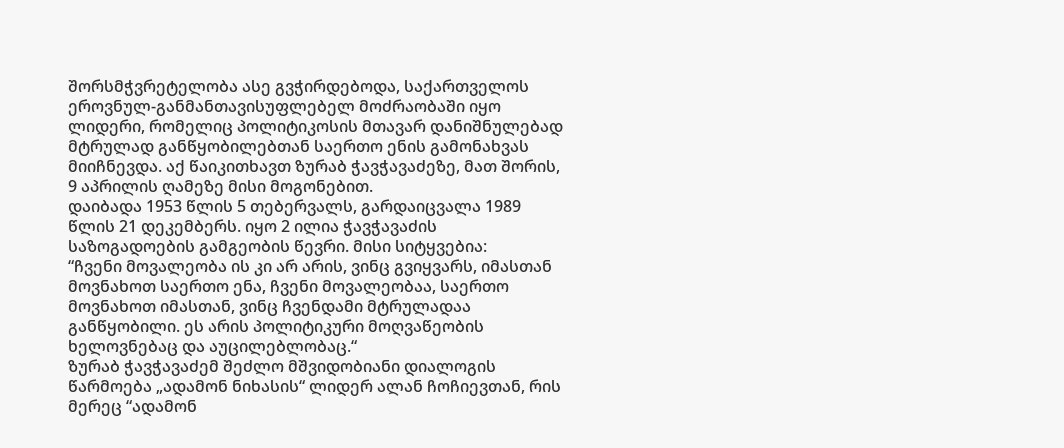შორსმჭვრეტელობა ასე გვჭირდებოდა, საქართველოს ეროვნულ-განმანთავისუფლებელ მოძრაობაში იყო ლიდერი, რომელიც პოლიტიკოსის მთავარ დანიშნულებად მტრულად განწყობილებთან საერთო ენის გამონახვას მიიჩნევდა. აქ წაიკითხავთ ზურაბ ჭავჭავაძეზე, მათ შორის, 9 აპრილის ღამეზე მისი მოგონებით.
დაიბადა 1953 წლის 5 თებერვალს, გარდაიცვალა 1989 წლის 21 დეკემბერს. იყო 2 ილია ჭავჭავაძის საზოგადოების გამგეობის წევრი. მისი სიტყვებია:
“ჩვენი მოვალეობა ის კი არ არის, ვინც გვიყვარს, იმასთან მოვნახოთ საერთო ენა, ჩვენი მოვალეობაა, საერთო მოვნახოთ იმასთან, ვინც ჩვენდამი მტრულადაა განწყობილი. ეს არის პოლიტიკური მოღვაწეობის ხელოვნებაც და აუცილებლობაც.“
ზურაბ ჭავჭავაძემ შეძლო მშვიდობიანი დიალოგის წარმოება „ადამონ ნიხასის“ ლიდერ ალან ჩოჩიევთან, რის მერეც “ადამონ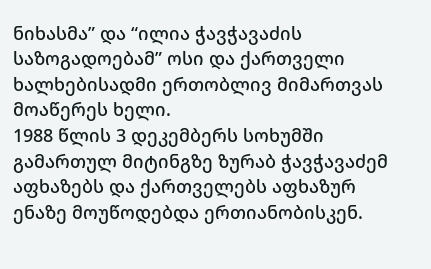ნიხასმა” და “ილია ჭავჭავაძის საზოგადოებამ” ოსი და ქართველი ხალხებისადმი ერთობლივ მიმართვას მოაწერეს ხელი.
1988 წლის 3 დეკემბერს სოხუმში გამართულ მიტინგზე ზურაბ ჭავჭავაძემ აფხაზებს და ქართველებს აფხაზურ ენაზე მოუწოდებდა ერთიანობისკენ.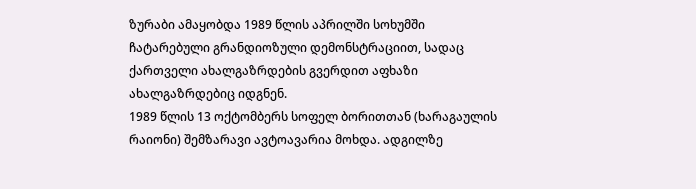ზურაბი ამაყობდა 1989 წლის აპრილში სოხუმში ჩატარებული გრანდიოზული დემონსტრაციით, სადაც ქართველი ახალგაზრდების გვერდით აფხაზი ახალგაზრდებიც იდგნენ.
1989 წლის 13 ოქტომბერს სოფელ ბორითთან (ხარაგაულის რაიონი) შემზარავი ავტოავარია მოხდა. ადგილზე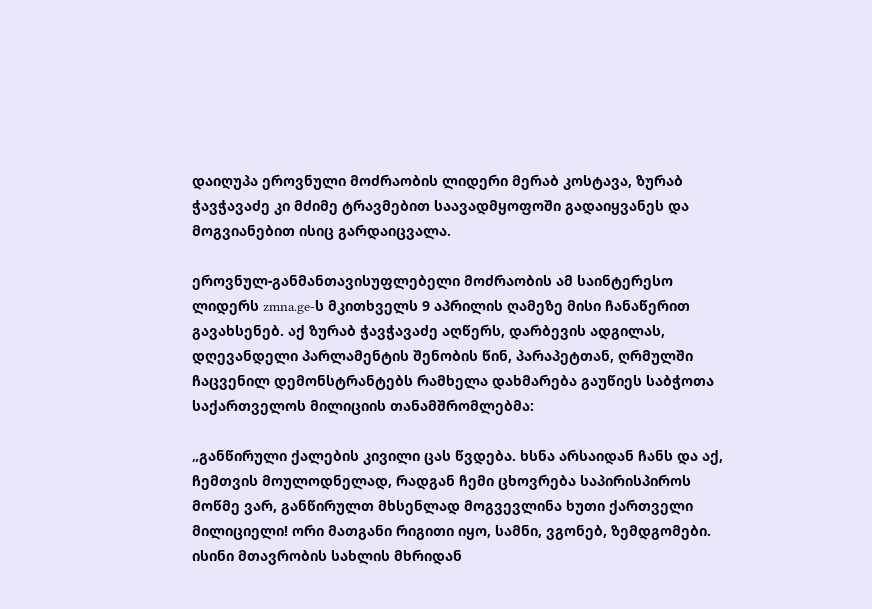დაიღუპა ეროვნული მოძრაობის ლიდერი მერაბ კოსტავა, ზურაბ ჭავჭავაძე კი მძიმე ტრავმებით საავადმყოფოში გადაიყვანეს და მოგვიანებით ისიც გარდაიცვალა.

ეროვნულ-განმანთავისუფლებელი მოძრაობის ამ საინტერესო ლიდერს zmna.ge-ს მკითხველს 9 აპრილის ღამეზე მისი ჩანაწერით გავახსენებ. აქ ზურაბ ჭავჭავაძე აღწერს, დარბევის ადგილას, დღევანდელი პარლამენტის შენობის წინ, პარაპეტთან, ღრმულში ჩაცვენილ დემონსტრანტებს რამხელა დახმარება გაუწიეს საბჭოთა საქართველოს მილიციის თანამშრომლებმა:

„განწირული ქალების კივილი ცას წვდება. ხსნა არსაიდან ჩანს და აქ, ჩემთვის მოულოდნელად, რადგან ჩემი ცხოვრება საპირისპიროს მოწმე ვარ, განწირულთ მხსენლად მოგვევლინა ხუთი ქართველი მილიციელი! ორი მათგანი რიგითი იყო, სამნი, ვგონებ, ზემდგომები. ისინი მთავრობის სახლის მხრიდან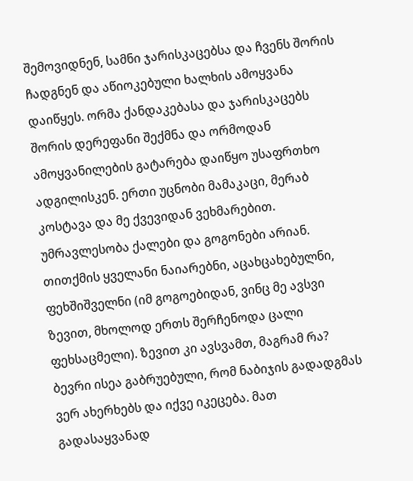შემოვიდნენ, სამნი ჯარისკაცებსა და ჩვენს შორის ჩადგნენ და აწიოკებული ხალხის ამოყვანა დაიწყეს. ორმა ქანდაკებასა და ჯარისკაცებს შორის დერეფანი შექმნა და ორმოდან ამოყვანილების გატარება დაიწყო უსაფრთხო ადგილისკენ. ერთი უცნობი მამაკაცი, მერაბ კოსტავა და მე ქვევიდან ვეხმარებით. უმრავლესობა ქალები და გოგონები არიან. თითქმის ყველანი ნაიარებნი, აცახცახებულნი, ფეხშიშველნი (იმ გოგოებიდან, ვინც მე ავსვი ზევით, მხოლოდ ერთს შერჩენოდა ცალი ფეხსაცმელი). ზევით კი ავსვამთ, მაგრამ რა? ბევრი ისეა გაბრუებული, რომ ნაბიჯის გადადგმას ვერ ახერხებს და იქვე იკეცება. მათ გადასაყვანად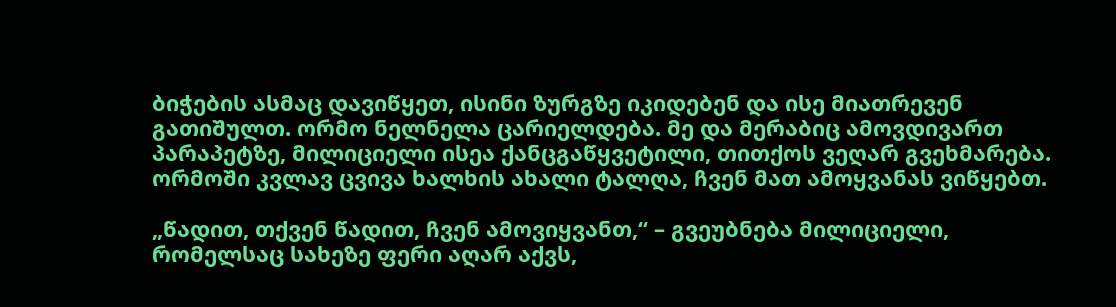ბიჭების ასმაც დავიწყეთ, ისინი ზურგზე იკიდებენ და ისე მიათრევენ გათიშულთ. ორმო ნელნელა ცარიელდება. მე და მერაბიც ამოვდივართ პარაპეტზე, მილიციელი ისეა ქანცგაწყვეტილი, თითქოს ვეღარ გვეხმარება. ორმოში კვლავ ცვივა ხალხის ახალი ტალღა, ჩვენ მათ ამოყვანას ვიწყებთ.

„წადით, თქვენ წადით, ჩვენ ამოვიყვანთ,“ – გვეუბნება მილიციელი, რომელსაც სახეზე ფერი აღარ აქვს,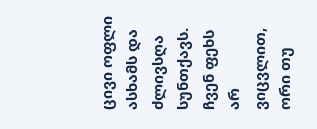ცივი ოფლი ასხამს და ძლივსღა სუნთქავს. ჩვენ ფეხს არ ვიცვლით, ორი თუ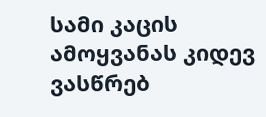სამი კაცის ამოყვანას კიდევ ვასწრებ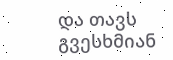და თავს გვესხმიან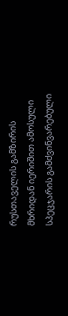რუსთაველის გამზირის მხრიდან იერიშით ამოსული სპეცჯარის გამძვინვარებული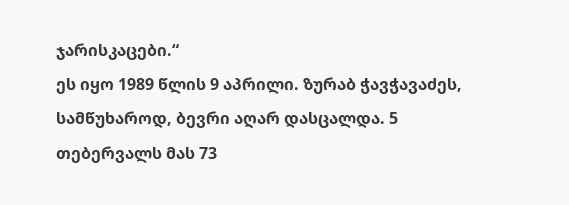ჯარისკაცები.“
ეს იყო 1989 წლის 9 აპრილი. ზურაბ ჭავჭავაძეს, სამწუხაროდ, ბევრი აღარ დასცალდა. 5 თებერვალს მას 73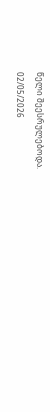წელი შეესრულებოდა.
02/05/2026